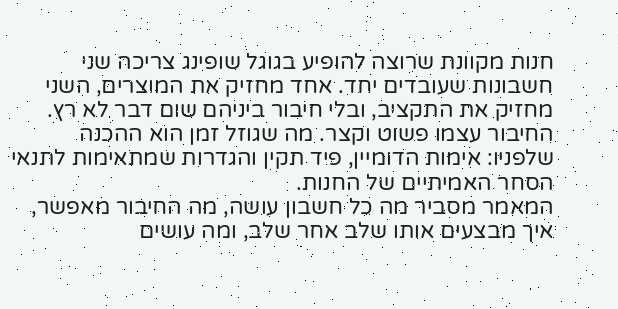חנות מקוונת שרוצה להופיע בגוגל שופינג צריכה שני חשבונות שעובדים יחד. אחד מחזיק את המוצרים, השני מחזיק את התקציב, ובלי חיבור ביניהם שום דבר לא רץ.
החיבור עצמו פשוט וקצר. מה שגוזל זמן הוא ההכנה שלפניו: אימות הדומיין, פיד תקין והגדרות שמתאימות לתנאי הסחר האמיתיים של החנות.
המאמר מסביר מה כל חשבון עושה, מה החיבור מאפשר, איך מבצעים אותו שלב אחר שלב, ומה עושים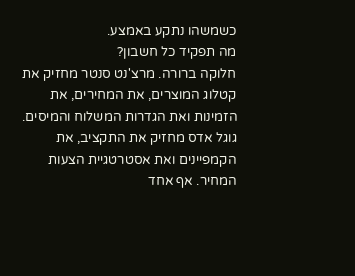כשמשהו נתקע באמצע.
מה תפקיד כל חשבון?
חלוקה ברורה. מרצ'נט סנטר מחזיק את קטלוג המוצרים, את המחירים, את הזמינות ואת הגדרות המשלוח והמיסים. גוגל אדס מחזיק את התקציב, את הקמפיינים ואת אסטרטגיית הצעות המחיר. אף אחד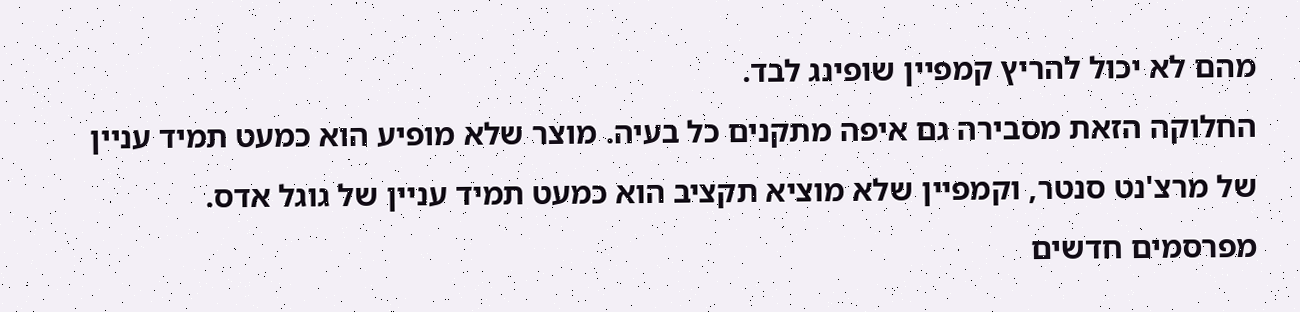מהם לא יכול להריץ קמפיין שופינג לבד.
החלוקה הזאת מסבירה גם איפה מתקנים כל בעיה. מוצר שלא מופיע הוא כמעט תמיד עניין של מרצ'נט סנטר, וקמפיין שלא מוציא תקציב הוא כמעט תמיד עניין של גוגל אדס.
מפרסמים חדשים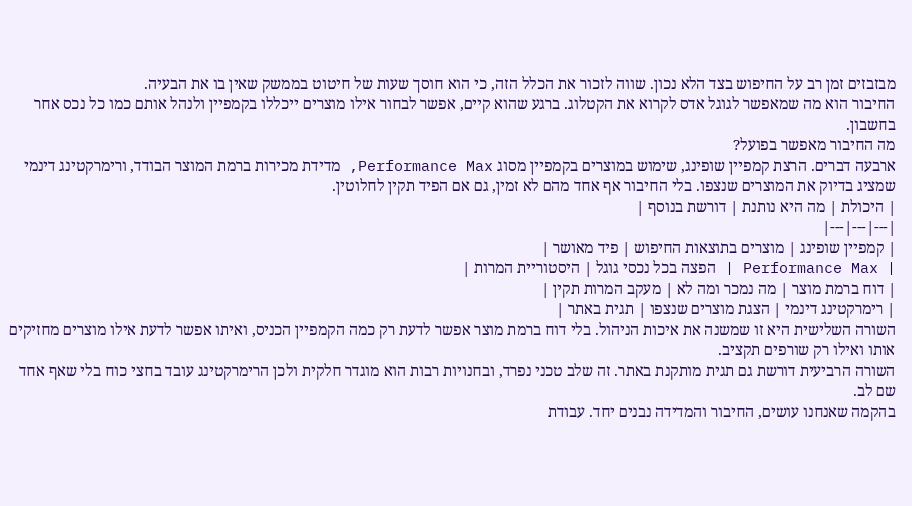מבזבזים זמן רב על החיפוש בצד הלא נכון. שווה לזכור את הכלל הזה, כי הוא חוסך שעות של חיטוט בממשק שאין בו את הבעיה.
החיבור הוא מה שמאפשר לגוגל אדס לקרוא את הקטלוג. ברגע שהוא קיים, אפשר לבחור אילו מוצרים ייכללו בקמפיין ולנהל אותם כמו כל נכס אחר בחשבון.
מה החיבור מאפשר בפועל?
ארבעה דברים. הרצת קמפיין שופינג, שימוש במוצרים בקמפיין מסוג Performance Max, מדידת מכירות ברמת המוצר הבודד, ורימרקטינג דינמי שמציג בדיוק את המוצרים שנצפו. בלי החיבור אף אחד מהם לא זמין, גם אם הפיד תקין לחלוטין.
| היכולת | מה היא נותנת | דורשת בנוסף |
|---|---|---|
| קמפיין שופינג | מוצרים בתוצאות החיפוש | פיד מאושר |
| Performance Max | הפצה בכל נכסי גוגל | היסטוריית המרות |
| דוח ברמת מוצר | מה נמכר ומה לא | מעקב המרות תקין |
| רימרקטינג דינמי | הצגת מוצרים שנצפו | תגית באתר |
השורה השלישית היא זו שמשנה את איכות הניהול. בלי דוח ברמת מוצר אפשר לדעת רק כמה הקמפיין הכניס, ואיתו אפשר לדעת אילו מוצרים מחזיקים אותו ואילו רק שורפים תקציב.
השורה הרביעית דורשת גם תגית מותקנת באתר. זה שלב טכני נפרד, ובחנויות רבות הוא מוגדר חלקית ולכן הרימרקטינג עובד בחצי כוח בלי שאף אחד שם לב.
בהקמה שאנחנו עושים, החיבור והמדידה נבנים יחד. עבודת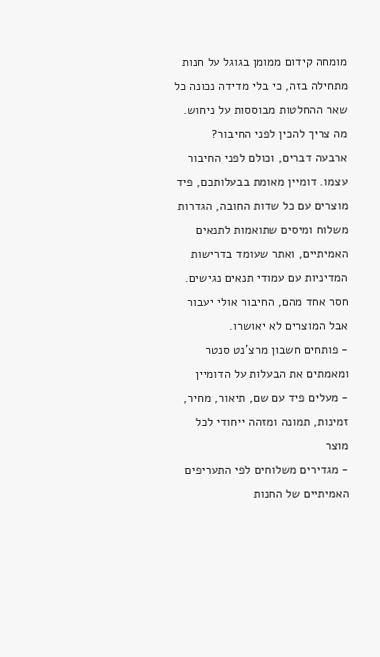מומחה קידום ממומן בגוגל על חנות מתחילה בזה, כי בלי מדידה נכונה כל שאר ההחלטות מבוססות על ניחוש.
מה צריך להכין לפני החיבור?
ארבעה דברים, וכולם לפני החיבור עצמו. דומיין מאומת בבעלותכם, פיד מוצרים עם כל שדות החובה, הגדרות משלוח ומיסים שתואמות לתנאים האמיתיים, ואתר שעומד בדרישות המדיניות עם עמודי תנאים נגישים. חסר אחד מהם, החיבור אולי יעבור אבל המוצרים לא יאושרו.
- פותחים חשבון מרצ'נט סנטר ומאמתים את הבעלות על הדומיין
- מעלים פיד עם שם, תיאור, מחיר, זמינות, תמונה ומזהה ייחודי לכל מוצר
- מגדירים משלוחים לפי התעריפים האמיתיים של החנות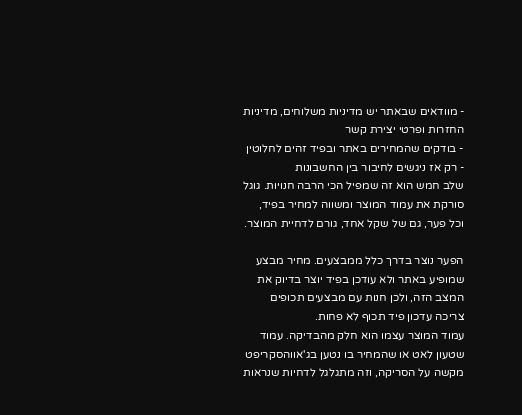- מוודאים שבאתר יש מדיניות משלוחים, מדיניות החזרות ופרטי יצירת קשר
- בודקים שהמחירים באתר ובפיד זהים לחלוטין
- רק אז ניגשים לחיבור בין החשבונות
שלב חמש הוא זה שמפיל הכי הרבה חנויות. גוגל סורקת את עמוד המוצר ומשווה למחיר בפיד, וכל פער, גם של שקל אחד, גורם לדחיית המוצר.

הפער נוצר בדרך כלל ממבצעים. מחיר מבצע שמופיע באתר ולא עודכן בפיד יוצר בדיוק את המצב הזה, ולכן חנות עם מבצעים תכופים צריכה עדכון פיד תכוף לא פחות.
עמוד המוצר עצמו הוא חלק מהבדיקה. עמוד שטעון לאט או שהמחיר בו נטען בג'אווהסקריפט מקשה על הסריקה, וזה מתגלגל לדחיות שנראות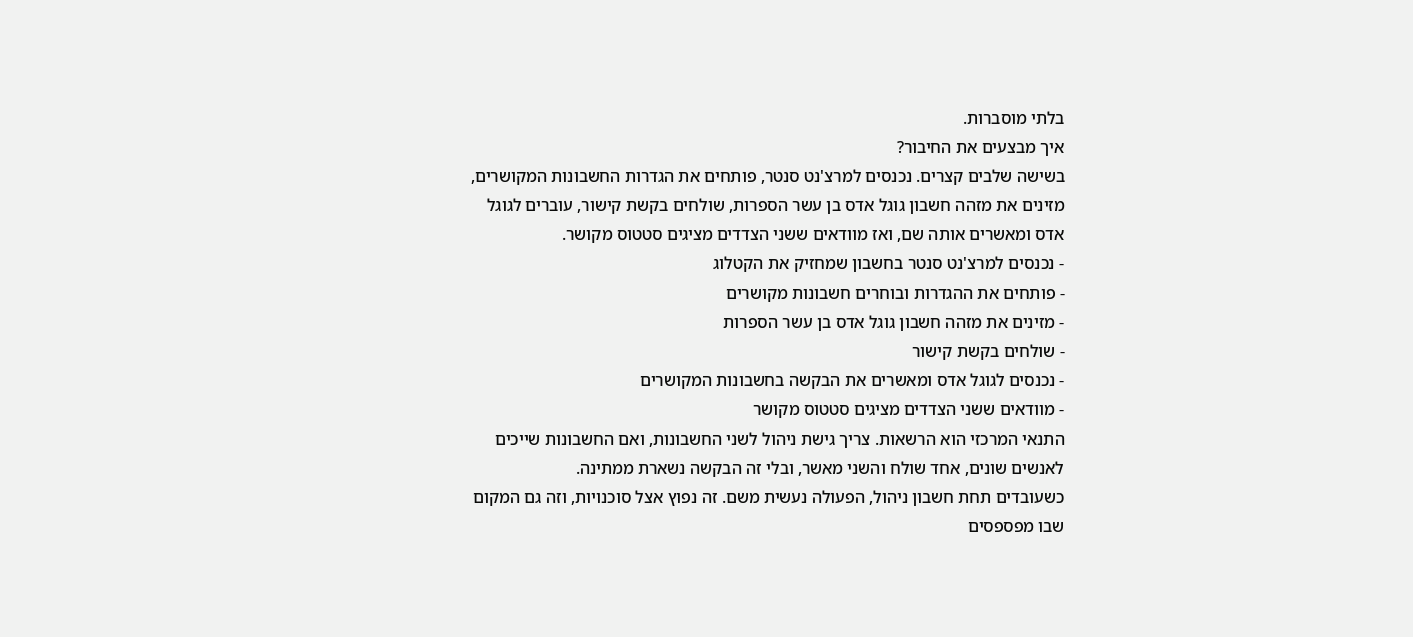בלתי מוסברות.
איך מבצעים את החיבור?
בשישה שלבים קצרים. נכנסים למרצ'נט סנטר, פותחים את הגדרות החשבונות המקושרים, מזינים את מזהה חשבון גוגל אדס בן עשר הספרות, שולחים בקשת קישור, עוברים לגוגל אדס ומאשרים אותה שם, ואז מוודאים ששני הצדדים מציגים סטטוס מקושר.
- נכנסים למרצ'נט סנטר בחשבון שמחזיק את הקטלוג
- פותחים את ההגדרות ובוחרים חשבונות מקושרים
- מזינים את מזהה חשבון גוגל אדס בן עשר הספרות
- שולחים בקשת קישור
- נכנסים לגוגל אדס ומאשרים את הבקשה בחשבונות המקושרים
- מוודאים ששני הצדדים מציגים סטטוס מקושר
התנאי המרכזי הוא הרשאות. צריך גישת ניהול לשני החשבונות, ואם החשבונות שייכים לאנשים שונים, אחד שולח והשני מאשר, ובלי זה הבקשה נשארת ממתינה.
כשעובדים תחת חשבון ניהול, הפעולה נעשית משם. זה נפוץ אצל סוכנויות, וזה גם המקום שבו מפספסים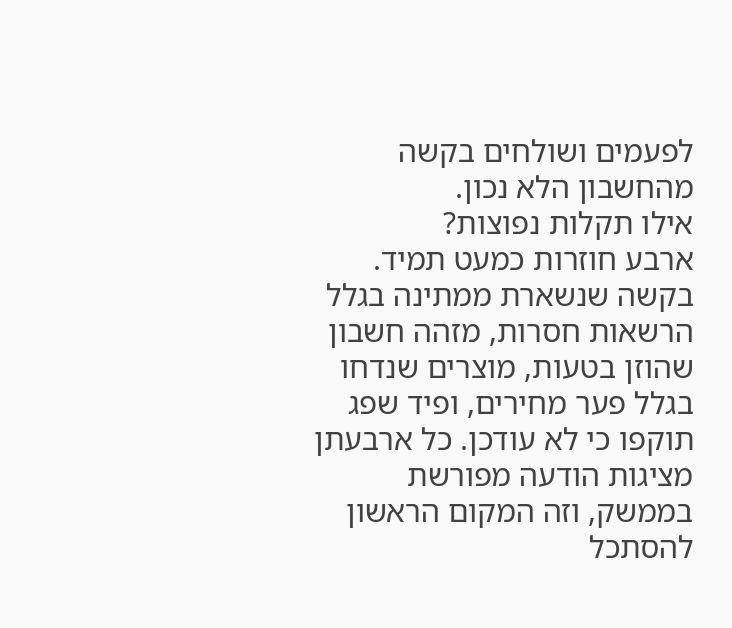לפעמים ושולחים בקשה מהחשבון הלא נכון.
אילו תקלות נפוצות?
ארבע חוזרות כמעט תמיד. בקשה שנשארת ממתינה בגלל הרשאות חסרות, מזהה חשבון שהוזן בטעות, מוצרים שנדחו בגלל פער מחירים, ופיד שפג תוקפו כי לא עודכן. כל ארבעתן מציגות הודעה מפורשת בממשק, וזה המקום הראשון להסתכל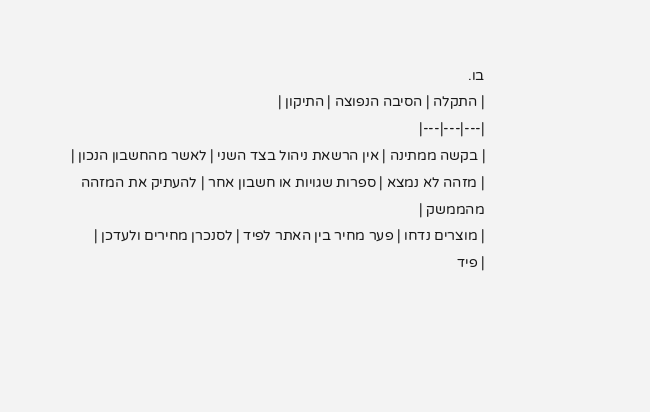בו.
| התקלה | הסיבה הנפוצה | התיקון |
|---|---|---|
| בקשה ממתינה | אין הרשאת ניהול בצד השני | לאשר מהחשבון הנכון |
| מזהה לא נמצא | ספרות שגויות או חשבון אחר | להעתיק את המזהה מהממשק |
| מוצרים נדחו | פער מחיר בין האתר לפיד | לסנכרן מחירים ולעדכן |
| פיד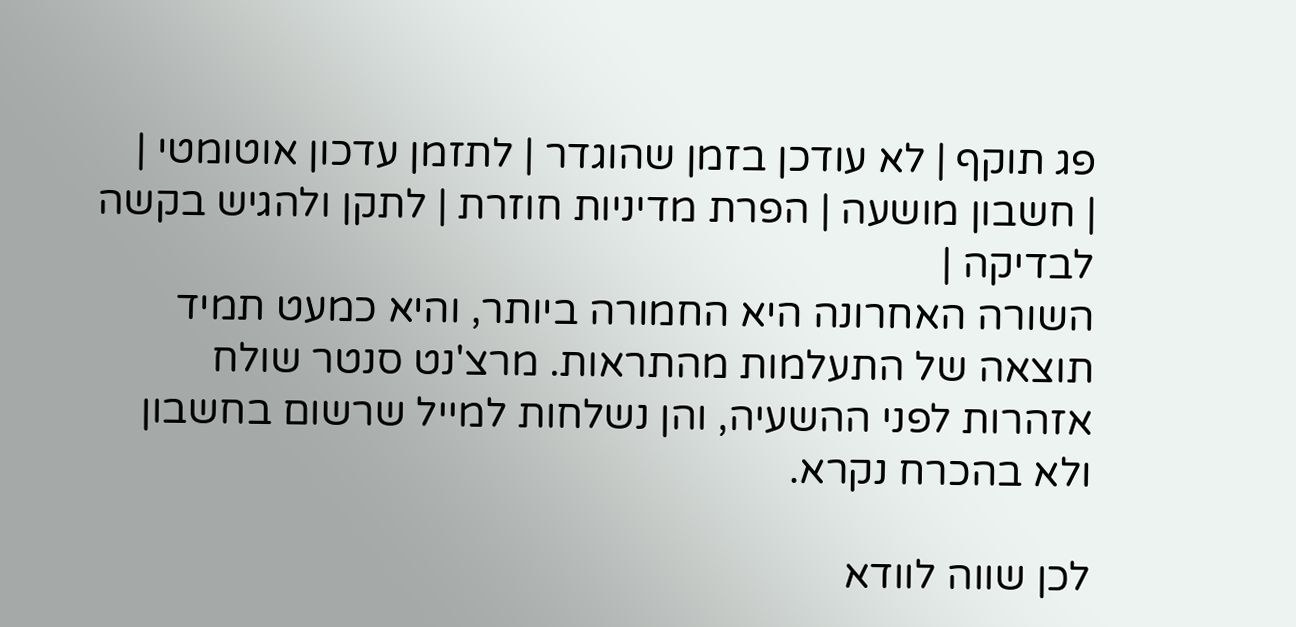פג תוקף | לא עודכן בזמן שהוגדר | לתזמן עדכון אוטומטי |
| חשבון מושעה | הפרת מדיניות חוזרת | לתקן ולהגיש בקשה לבדיקה |
השורה האחרונה היא החמורה ביותר, והיא כמעט תמיד תוצאה של התעלמות מהתראות. מרצ'נט סנטר שולח אזהרות לפני ההשעיה, והן נשלחות למייל שרשום בחשבון ולא בהכרח נקרא.

לכן שווה לוודא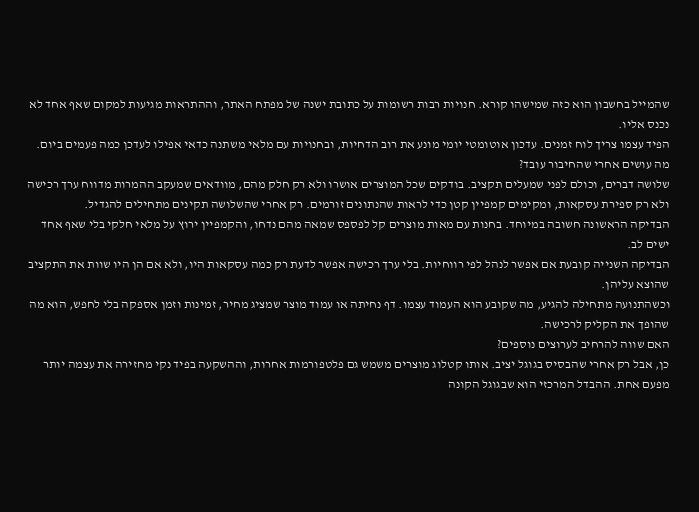שהמייל בחשבון הוא כזה שמישהו קורא. חנויות רבות רשומות על כתובת ישנה של מפתח האתר, וההתראות מגיעות למקום שאף אחד לא נכנס אליו.
הפיד עצמו צריך לוח זמנים. עדכון אוטומטי יומי מונע את רוב הדחיות, ובחנויות עם מלאי משתנה כדאי אפילו לעדכן כמה פעמים ביום.
מה עושים אחרי שהחיבור עובד?
שלושה דברים, וכולם לפני שמעלים תקציב. בודקים שכל המוצרים אושרו ולא רק חלק מהם, מוודאים שמעקב ההמרות מדווח ערך רכישה ולא רק ספירת עסקאות, ומקימים קמפיין קטן כדי לראות שהנתונים זורמים. רק אחרי שהשלושה תקינים מתחילים להגדיל.
הבדיקה הראשונה חשובה במיוחד. בחנות עם מאות מוצרים קל לפספס שמאה מהם נדחו, והקמפיין ירוץ על מלאי חלקי בלי שאף אחד ישים לב.
הבדיקה השנייה קובעת אם אפשר לנהל לפי רווחיות. בלי ערך רכישה אפשר לדעת רק כמה עסקאות היו, ולא אם הן היו שוות את התקציב שהוצא עליהן.
וכשהתנועה מתחילה להגיע, מה שקובע הוא העמוד עצמו. דף נחיתה או עמוד מוצר שמציג מחיר, זמינות וזמן אספקה בלי לחפש, הוא מה שהופך את הקליק לרכישה.
האם שווה להרחיב לערוצים נוספים?
כן, אבל רק אחרי שהבסיס בגוגל יציב. אותו קטלוג מוצרים משמש גם פלטפורמות אחרות, וההשקעה בפיד נקי מחזירה את עצמה יותר מפעם אחת. ההבדל המרכזי הוא שבגוגל הקונה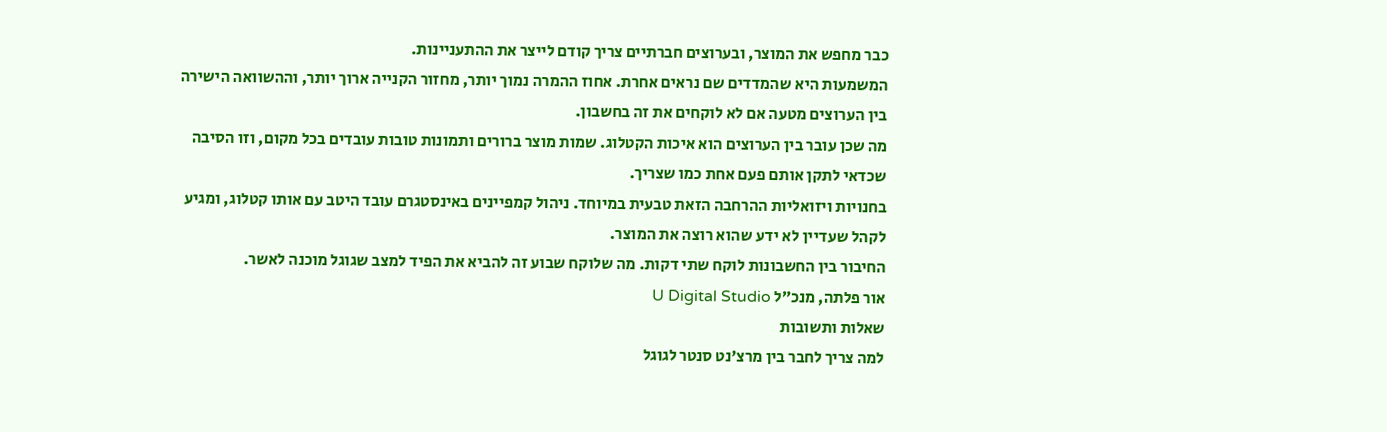כבר מחפש את המוצר, ובערוצים חברתיים צריך קודם לייצר את ההתעניינות.
המשמעות היא שהמדדים שם נראים אחרת. אחוז ההמרה נמוך יותר, מחזור הקנייה ארוך יותר, וההשוואה הישירה בין הערוצים מטעה אם לא לוקחים את זה בחשבון.
מה שכן עובר בין הערוצים הוא איכות הקטלוג. שמות מוצר ברורים ותמונות טובות עובדים בכל מקום, וזו הסיבה שכדאי לתקן אותם פעם אחת כמו שצריך.
בחנויות ויזואליות ההרחבה הזאת טבעית במיוחד. ניהול קמפיינים באינסטגרם עובד היטב עם אותו קטלוג, ומגיע לקהל שעדיין לא ידע שהוא רוצה את המוצר.
החיבור בין החשבונות לוקח שתי דקות. מה שלוקח שבוע זה להביא את הפיד למצב שגוגל מוכנה לאשר.
אור פלתה, מנכ״ל U Digital Studio
שאלות ותשובות
למה צריך לחבר בין מרצ'נט סנטר לגוגל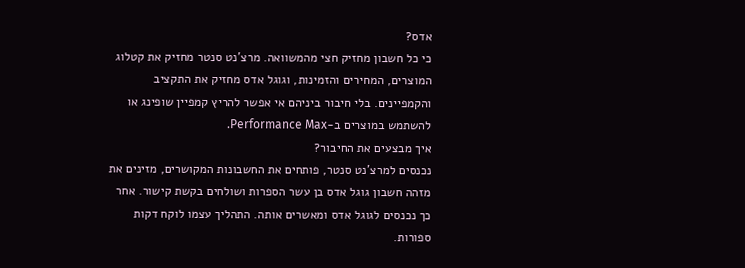אדס?
כי כל חשבון מחזיק חצי מהמשוואה. מרצ'נט סנטר מחזיק את קטלוג המוצרים, המחירים והזמינות, וגוגל אדס מחזיק את התקציב והקמפיינים. בלי חיבור ביניהם אי אפשר להריץ קמפיין שופינג או להשתמש במוצרים ב-Performance Max.
איך מבצעים את החיבור?
נכנסים למרצ'נט סנטר, פותחים את החשבונות המקושרים, מזינים את מזהה חשבון גוגל אדס בן עשר הספרות ושולחים בקשת קישור. אחר כך נכנסים לגוגל אדס ומאשרים אותה. התהליך עצמו לוקח דקות ספורות.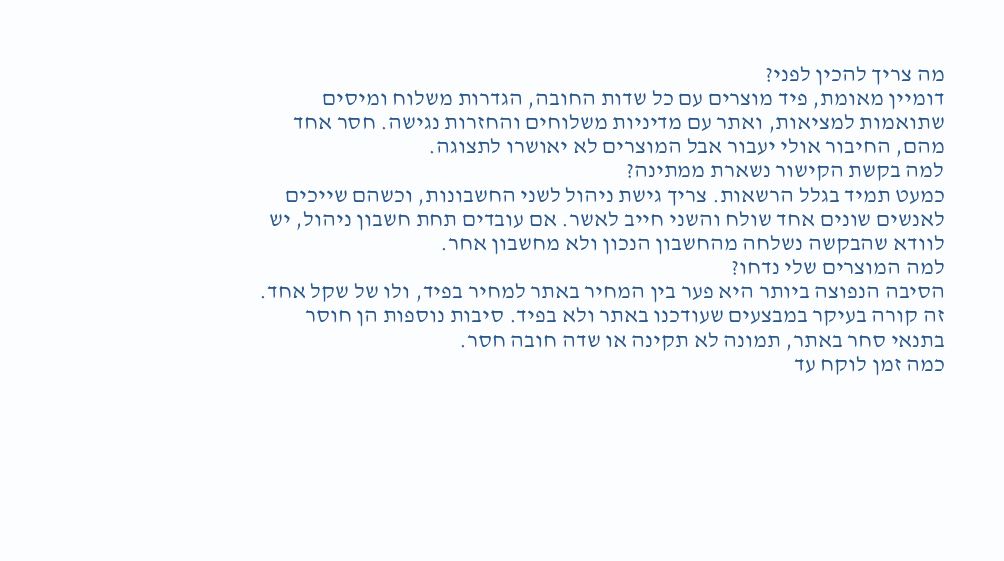מה צריך להכין לפני?
דומיין מאומת, פיד מוצרים עם כל שדות החובה, הגדרות משלוח ומיסים שתואמות למציאות, ואתר עם מדיניות משלוחים והחזרות נגישה. חסר אחד מהם, החיבור אולי יעבור אבל המוצרים לא יאושרו לתצוגה.
למה בקשת הקישור נשארת ממתינה?
כמעט תמיד בגלל הרשאות. צריך גישת ניהול לשני החשבונות, וכשהם שייכים לאנשים שונים אחד שולח והשני חייב לאשר. אם עובדים תחת חשבון ניהול, יש לוודא שהבקשה נשלחה מהחשבון הנכון ולא מחשבון אחר.
למה המוצרים שלי נדחו?
הסיבה הנפוצה ביותר היא פער בין המחיר באתר למחיר בפיד, ולו של שקל אחד. זה קורה בעיקר במבצעים שעודכנו באתר ולא בפיד. סיבות נוספות הן חוסר בתנאי סחר באתר, תמונה לא תקינה או שדה חובה חסר.
כמה זמן לוקח עד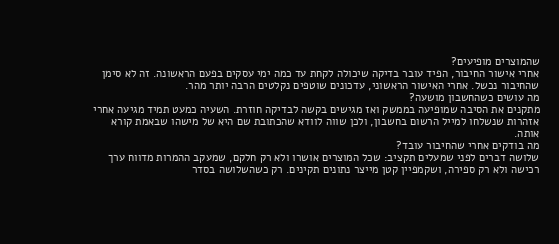שהמוצרים מופיעים?
אחרי אישור החיבור, הפיד עובר בדיקה שיכולה לקחת עד כמה ימי עסקים בפעם הראשונה. זה לא סימן שהחיבור נכשל. אחרי האישור הראשוני, עדכונים שוטפים נקלטים הרבה יותר מהר.
מה עושים כשהחשבון מושעה?
מתקנים את הסיבה שמופיעה בממשק ואז מגישים בקשה לבדיקה חוזרת. השעיה כמעט תמיד מגיעה אחרי אזהרות שנשלחו למייל הרשום בחשבון, ולכן שווה לוודא שהכתובת שם היא של מישהו שבאמת קורא אותה.
מה בודקים אחרי שהחיבור עובד?
שלושה דברים לפני שמעלים תקציב: שכל המוצרים אושרו ולא רק חלקם, שמעקב ההמרות מדווח ערך רכישה ולא רק ספירה, ושקמפיין קטן מייצר נתונים תקינים. רק כשהשלושה בסדר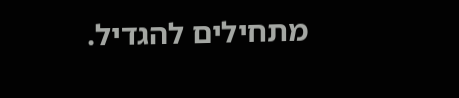מתחילים להגדיל.